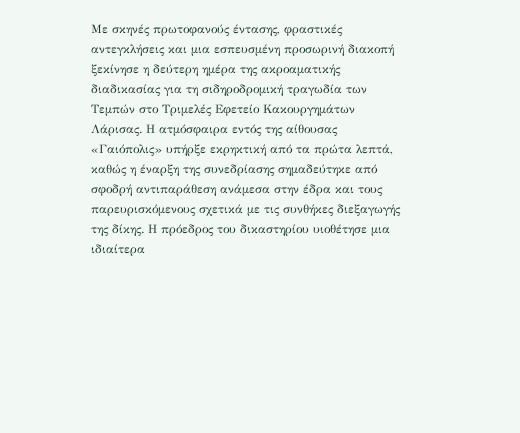Με σκηνές πρωτοφανούς έντασης, φραστικές αντεγκλήσεις και μια εσπευσμένη προσωρινή διακοπή ξεκίνησε η δεύτερη ημέρα της ακροαματικής διαδικασίας για τη σιδηροδρομική τραγωδία των Τεμπών στο Τριμελές Εφετείο Κακουργημάτων Λάρισας. Η ατμόσφαιρα εντός της αίθουσας «Γαιόπολις» υπήρξε εκρηκτική από τα πρώτα λεπτά, καθώς η έναρξη της συνεδρίασης σημαδεύτηκε από σφοδρή αντιπαράθεση ανάμεσα στην έδρα και τους παρευρισκόμενους σχετικά με τις συνθήκες διεξαγωγής της δίκης. Η πρόεδρος του δικαστηρίου υιοθέτησε μια ιδιαίτερα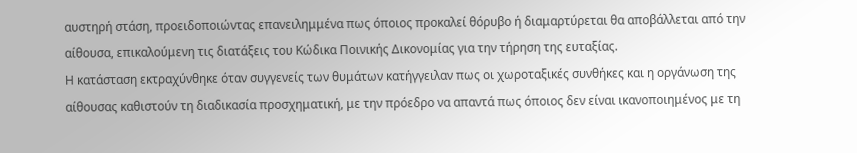αυστηρή στάση, προειδοποιώντας επανειλημμένα πως όποιος προκαλεί θόρυβο ή διαμαρτύρεται θα αποβάλλεται από την αίθουσα, επικαλούμενη τις διατάξεις του Κώδικα Ποινικής Δικονομίας για την τήρηση της ευταξίας.
Η κατάσταση εκτραχύνθηκε όταν συγγενείς των θυμάτων κατήγγειλαν πως οι χωροταξικές συνθήκες και η οργάνωση της αίθουσας καθιστούν τη διαδικασία προσχηματική, με την πρόεδρο να απαντά πως όποιος δεν είναι ικανοποιημένος με τη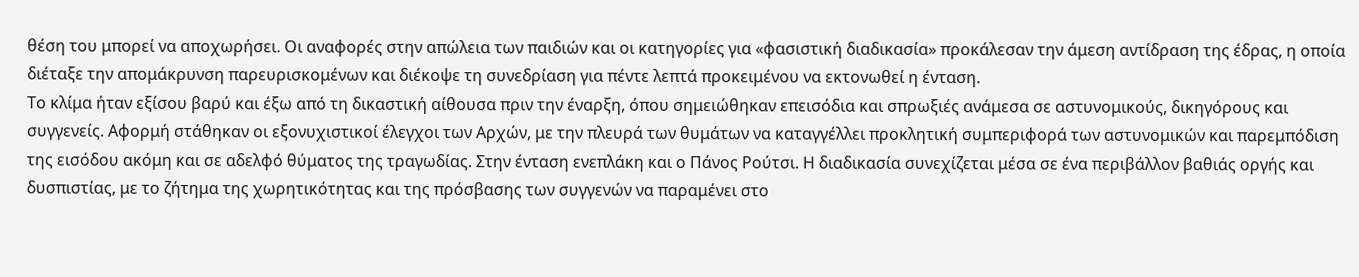θέση του μπορεί να αποχωρήσει. Οι αναφορές στην απώλεια των παιδιών και οι κατηγορίες για «φασιστική διαδικασία» προκάλεσαν την άμεση αντίδραση της έδρας, η οποία διέταξε την απομάκρυνση παρευρισκομένων και διέκοψε τη συνεδρίαση για πέντε λεπτά προκειμένου να εκτονωθεί η ένταση.
Το κλίμα ήταν εξίσου βαρύ και έξω από τη δικαστική αίθουσα πριν την έναρξη, όπου σημειώθηκαν επεισόδια και σπρωξιές ανάμεσα σε αστυνομικούς, δικηγόρους και συγγενείς. Αφορμή στάθηκαν οι εξονυχιστικοί έλεγχοι των Αρχών, με την πλευρά των θυμάτων να καταγγέλλει προκλητική συμπεριφορά των αστυνομικών και παρεμπόδιση της εισόδου ακόμη και σε αδελφό θύματος της τραγωδίας. Στην ένταση ενεπλάκη και ο Πάνος Ρούτσι. Η διαδικασία συνεχίζεται μέσα σε ένα περιβάλλον βαθιάς οργής και δυσπιστίας, με το ζήτημα της χωρητικότητας και της πρόσβασης των συγγενών να παραμένει στο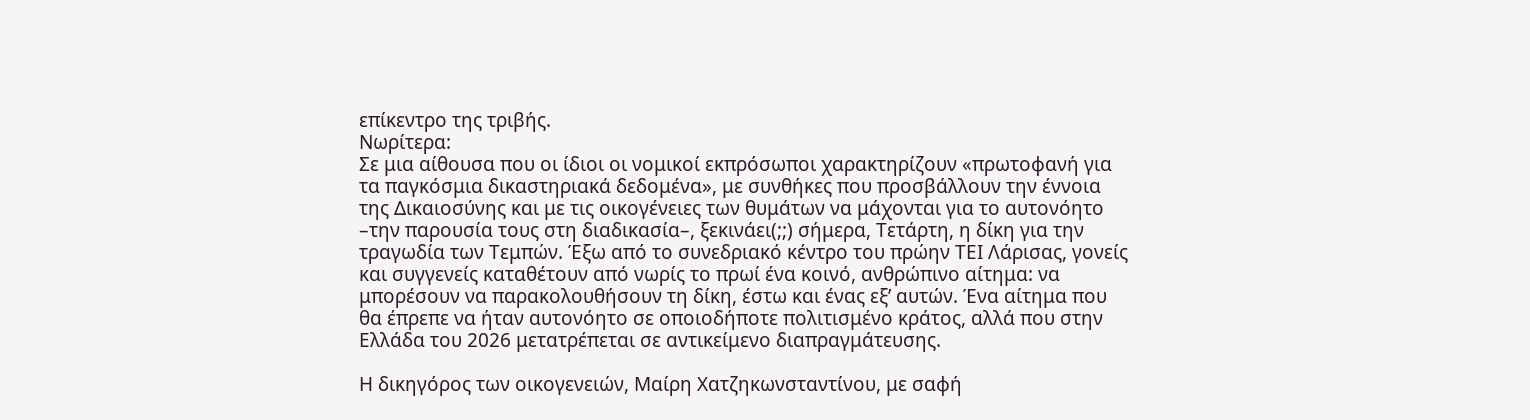επίκεντρο της τριβής.
Νωρίτερα:
Σε μια αίθουσα που οι ίδιοι οι νομικοί εκπρόσωποι χαρακτηρίζουν «πρωτοφανή για τα παγκόσμια δικαστηριακά δεδομένα», με συνθήκες που προσβάλλουν την έννοια της Δικαιοσύνης και με τις οικογένειες των θυμάτων να μάχονται για το αυτονόητο –την παρουσία τους στη διαδικασία–, ξεκινάει(;;) σήμερα, Τετάρτη, η δίκη για την τραγωδία των Τεμπών. Έξω από το συνεδριακό κέντρο του πρώην ΤΕΙ Λάρισας, γονείς και συγγενείς καταθέτουν από νωρίς το πρωί ένα κοινό, ανθρώπινο αίτημα: να μπορέσουν να παρακολουθήσουν τη δίκη, έστω και ένας εξ’ αυτών. Ένα αίτημα που θα έπρεπε να ήταν αυτονόητο σε οποιοδήποτε πολιτισμένο κράτος, αλλά που στην Ελλάδα του 2026 μετατρέπεται σε αντικείμενο διαπραγμάτευσης.

Η δικηγόρος των οικογενειών, Μαίρη Χατζηκωνσταντίνου, με σαφή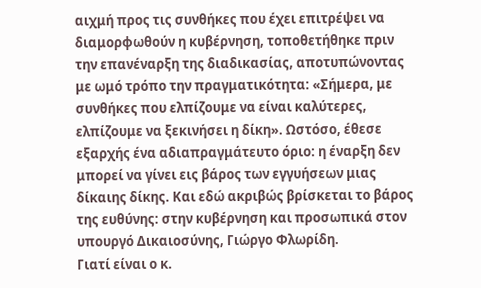αιχμή προς τις συνθήκες που έχει επιτρέψει να διαμορφωθούν η κυβέρνηση, τοποθετήθηκε πριν την επανέναρξη της διαδικασίας, αποτυπώνοντας με ωμό τρόπο την πραγματικότητα: «Σήμερα, με συνθήκες που ελπίζουμε να είναι καλύτερες, ελπίζουμε να ξεκινήσει η δίκη». Ωστόσο, έθεσε εξαρχής ένα αδιαπραγμάτευτο όριο: η έναρξη δεν μπορεί να γίνει εις βάρος των εγγυήσεων μιας δίκαιης δίκης. Και εδώ ακριβώς βρίσκεται το βάρος της ευθύνης: στην κυβέρνηση και προσωπικά στον υπουργό Δικαιοσύνης, Γιώργο Φλωρίδη.
Γιατί είναι ο κ.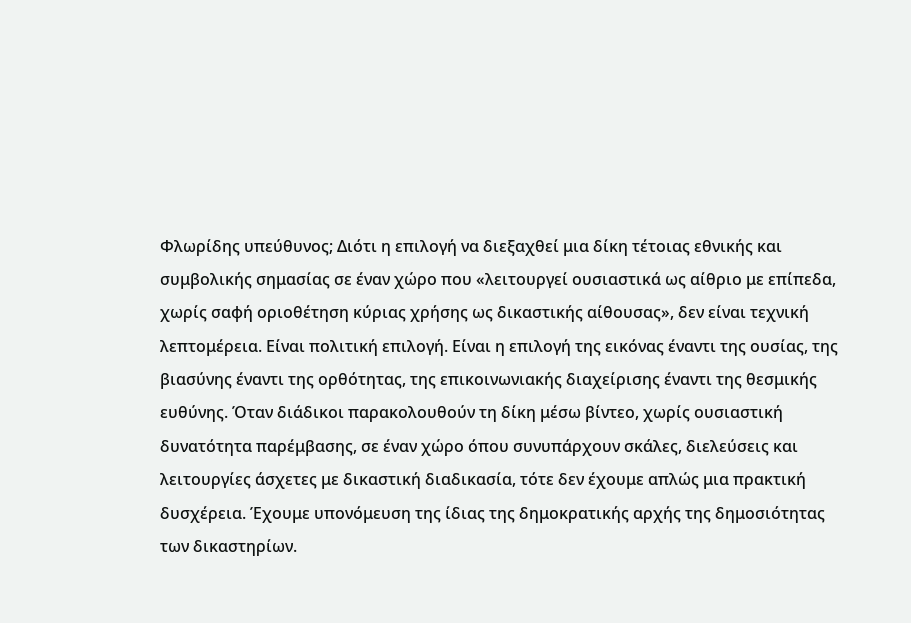Φλωρίδης υπεύθυνος; Διότι η επιλογή να διεξαχθεί μια δίκη τέτοιας εθνικής και συμβολικής σημασίας σε έναν χώρο που «λειτουργεί ουσιαστικά ως αίθριο με επίπεδα, χωρίς σαφή οριοθέτηση κύριας χρήσης ως δικαστικής αίθουσας», δεν είναι τεχνική λεπτομέρεια. Είναι πολιτική επιλογή. Είναι η επιλογή της εικόνας έναντι της ουσίας, της βιασύνης έναντι της ορθότητας, της επικοινωνιακής διαχείρισης έναντι της θεσμικής ευθύνης. Όταν διάδικοι παρακολουθούν τη δίκη μέσω βίντεο, χωρίς ουσιαστική δυνατότητα παρέμβασης, σε έναν χώρο όπου συνυπάρχουν σκάλες, διελεύσεις και λειτουργίες άσχετες με δικαστική διαδικασία, τότε δεν έχουμε απλώς μια πρακτική δυσχέρεια. Έχουμε υπονόμευση της ίδιας της δημοκρατικής αρχής της δημοσιότητας των δικαστηρίων.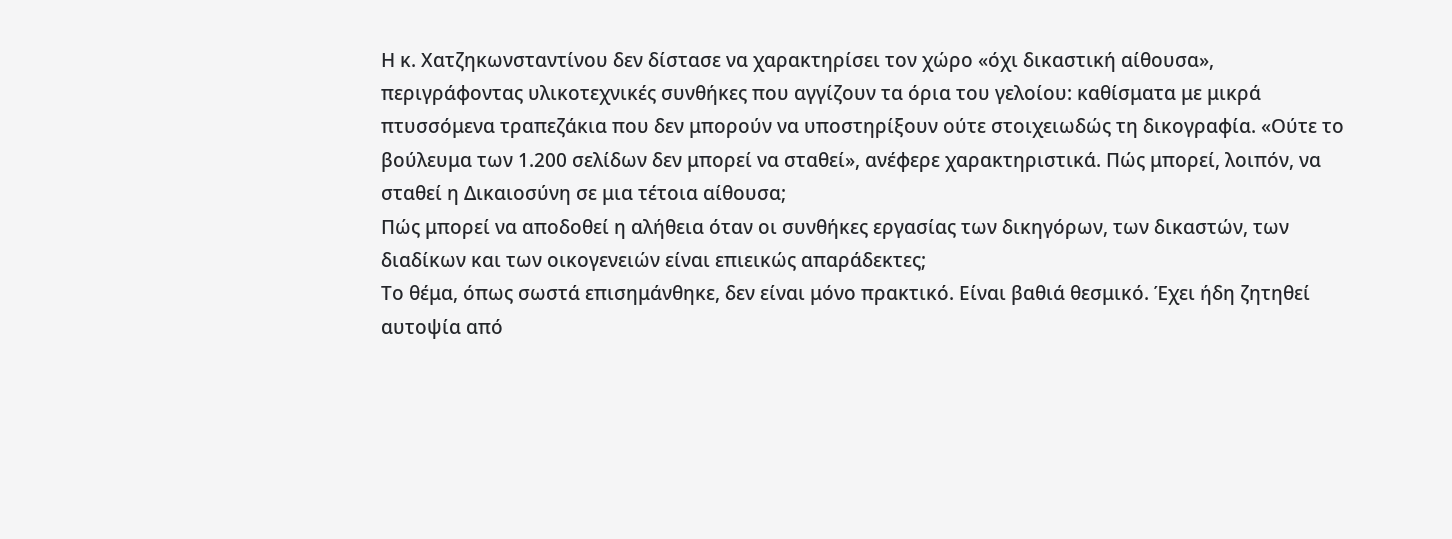Η κ. Χατζηκωνσταντίνου δεν δίστασε να χαρακτηρίσει τον χώρο «όχι δικαστική αίθουσα», περιγράφοντας υλικοτεχνικές συνθήκες που αγγίζουν τα όρια του γελοίου: καθίσματα με μικρά πτυσσόμενα τραπεζάκια που δεν μπορούν να υποστηρίξουν ούτε στοιχειωδώς τη δικογραφία. «Ούτε το βούλευμα των 1.200 σελίδων δεν μπορεί να σταθεί», ανέφερε χαρακτηριστικά. Πώς μπορεί, λοιπόν, να σταθεί η Δικαιοσύνη σε μια τέτοια αίθουσα;
Πώς μπορεί να αποδοθεί η αλήθεια όταν οι συνθήκες εργασίας των δικηγόρων, των δικαστών, των διαδίκων και των οικογενειών είναι επιεικώς απαράδεκτες;
Το θέμα, όπως σωστά επισημάνθηκε, δεν είναι μόνο πρακτικό. Είναι βαθιά θεσμικό. Έχει ήδη ζητηθεί αυτοψία από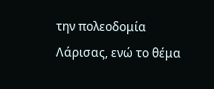την πολεοδομία Λάρισας, ενώ το θέμα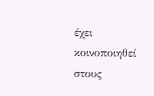έχει κοινοποιηθεί στους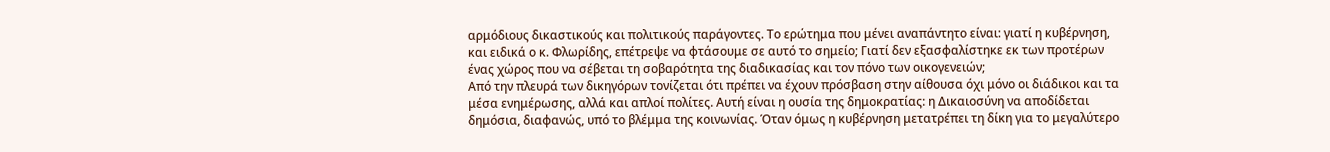αρμόδιους δικαστικούς και πολιτικούς παράγοντες. Το ερώτημα που μένει αναπάντητο είναι: γιατί η κυβέρνηση, και ειδικά ο κ. Φλωρίδης, επέτρεψε να φτάσουμε σε αυτό το σημείο; Γιατί δεν εξασφαλίστηκε εκ των προτέρων ένας χώρος που να σέβεται τη σοβαρότητα της διαδικασίας και τον πόνο των οικογενειών;
Από την πλευρά των δικηγόρων τονίζεται ότι πρέπει να έχουν πρόσβαση στην αίθουσα όχι μόνο οι διάδικοι και τα μέσα ενημέρωσης, αλλά και απλοί πολίτες. Αυτή είναι η ουσία της δημοκρατίας: η Δικαιοσύνη να αποδίδεται δημόσια, διαφανώς, υπό το βλέμμα της κοινωνίας. Όταν όμως η κυβέρνηση μετατρέπει τη δίκη για το μεγαλύτερο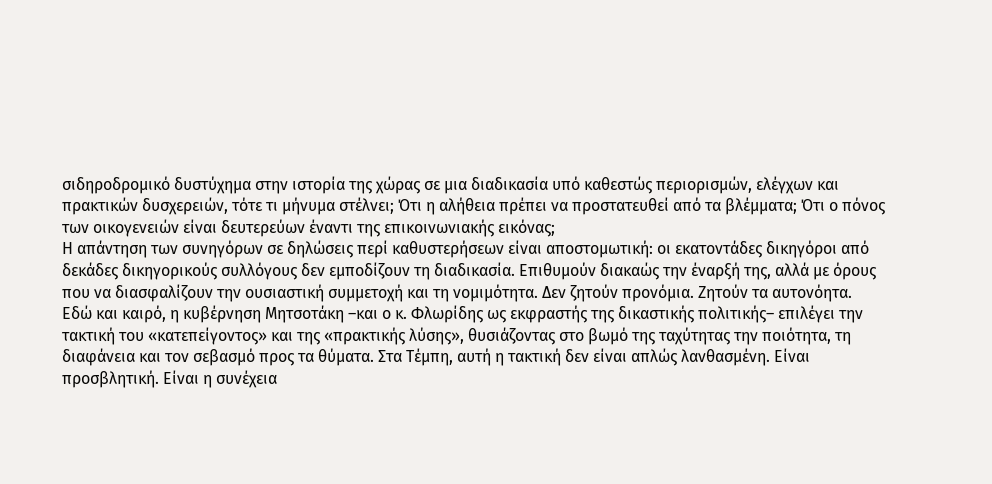σιδηροδρομικό δυστύχημα στην ιστορία της χώρας σε μια διαδικασία υπό καθεστώς περιορισμών, ελέγχων και πρακτικών δυσχερειών, τότε τι μήνυμα στέλνει; Ότι η αλήθεια πρέπει να προστατευθεί από τα βλέμματα; Ότι ο πόνος των οικογενειών είναι δευτερεύων έναντι της επικοινωνιακής εικόνας;
Η απάντηση των συνηγόρων σε δηλώσεις περί καθυστερήσεων είναι αποστομωτική: οι εκατοντάδες δικηγόροι από δεκάδες δικηγορικούς συλλόγους δεν εμποδίζουν τη διαδικασία. Επιθυμούν διακαώς την έναρξή της, αλλά με όρους που να διασφαλίζουν την ουσιαστική συμμετοχή και τη νομιμότητα. Δεν ζητούν προνόμια. Ζητούν τα αυτονόητα.
Εδώ και καιρό, η κυβέρνηση Μητσοτάκη –και ο κ. Φλωρίδης ως εκφραστής της δικαστικής πολιτικής– επιλέγει την τακτική του «κατεπείγοντος» και της «πρακτικής λύσης», θυσιάζοντας στο βωμό της ταχύτητας την ποιότητα, τη διαφάνεια και τον σεβασμό προς τα θύματα. Στα Τέμπη, αυτή η τακτική δεν είναι απλώς λανθασμένη. Είναι προσβλητική. Είναι η συνέχεια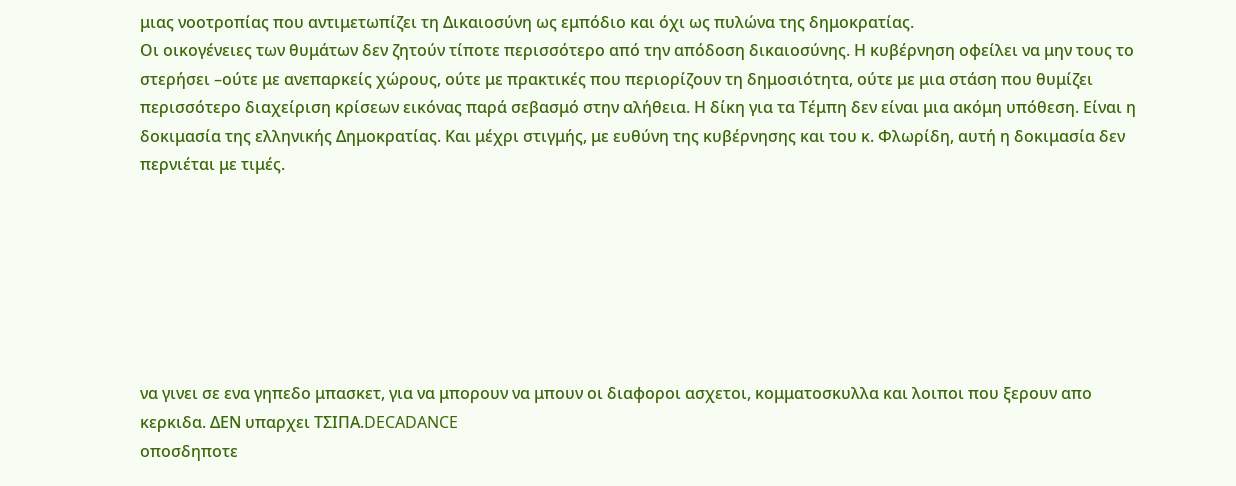μιας νοοτροπίας που αντιμετωπίζει τη Δικαιοσύνη ως εμπόδιο και όχι ως πυλώνα της δημοκρατίας.
Οι οικογένειες των θυμάτων δεν ζητούν τίποτε περισσότερο από την απόδοση δικαιοσύνης. Η κυβέρνηση οφείλει να μην τους το στερήσει –ούτε με ανεπαρκείς χώρους, ούτε με πρακτικές που περιορίζουν τη δημοσιότητα, ούτε με μια στάση που θυμίζει περισσότερο διαχείριση κρίσεων εικόνας παρά σεβασμό στην αλήθεια. Η δίκη για τα Τέμπη δεν είναι μια ακόμη υπόθεση. Είναι η δοκιμασία της ελληνικής Δημοκρατίας. Και μέχρι στιγμής, με ευθύνη της κυβέρνησης και του κ. Φλωρίδη, αυτή η δοκιμασία δεν περνιέται με τιμές.







να γινει σε ενα γηπεδο μπασκετ, για να μπορουν να μπουν οι διαφοροι ασχετοι, κομματοσκυλλα και λοιποι που ξερουν απο κερκιδα. ΔΕΝ υπαρχει ΤΣΙΠΑ.DECADANCE
οποσδηποτε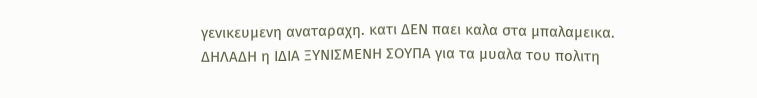γενικευμενη αναταραχη. κατι ΔΕΝ παει καλα στα μπαλαμεικα. ΔΗΛΑΔΗ η ΙΔΙΑ ΞΥΝΙΣΜΕΝΗ ΣΟΥΠΑ για τα μυαλα του πολιτη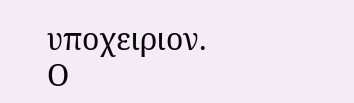υποχειριον.
Ο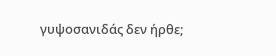γυψοσανιδάς δεν ήρθε;